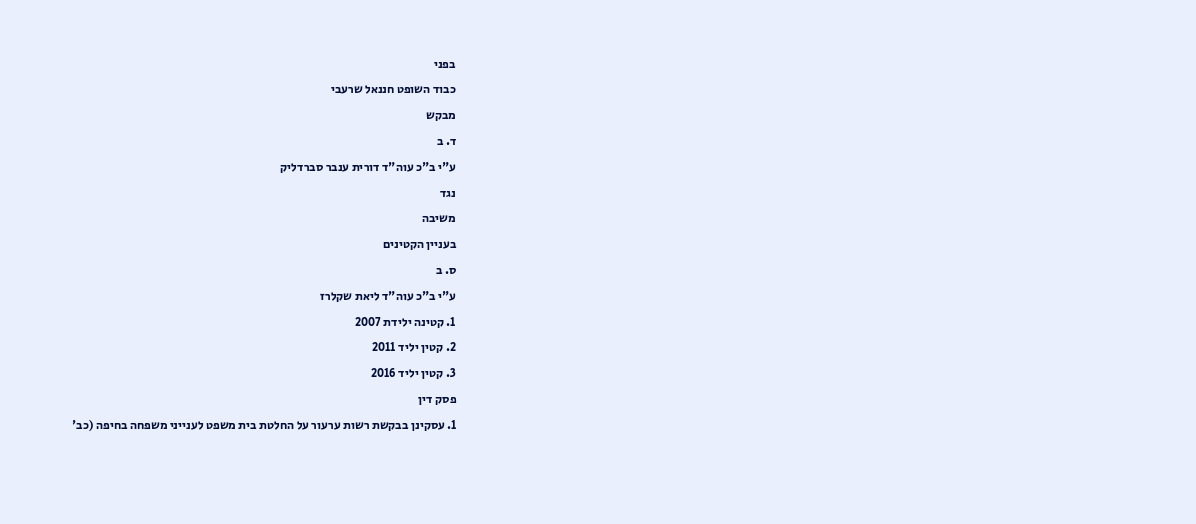בפני
כבוד השופט חננאל שרעבי
מבקש
ד. ב
ע"י ב"כ עוה"ד דורית ענבר סברדליק
נגד
משיבה
בעניין הקטינים
ס. ב
ע"י ב"כ עוה"ד ליאת שקלרז
1. קטינה ילידת 2007
2. קטין יליד 2011
3. קטין יליד 2016
פסק דין
1. עסקינן בבקשת רשות ערעור על החלטת בית משפט לענייני משפחה בחיפה (כב'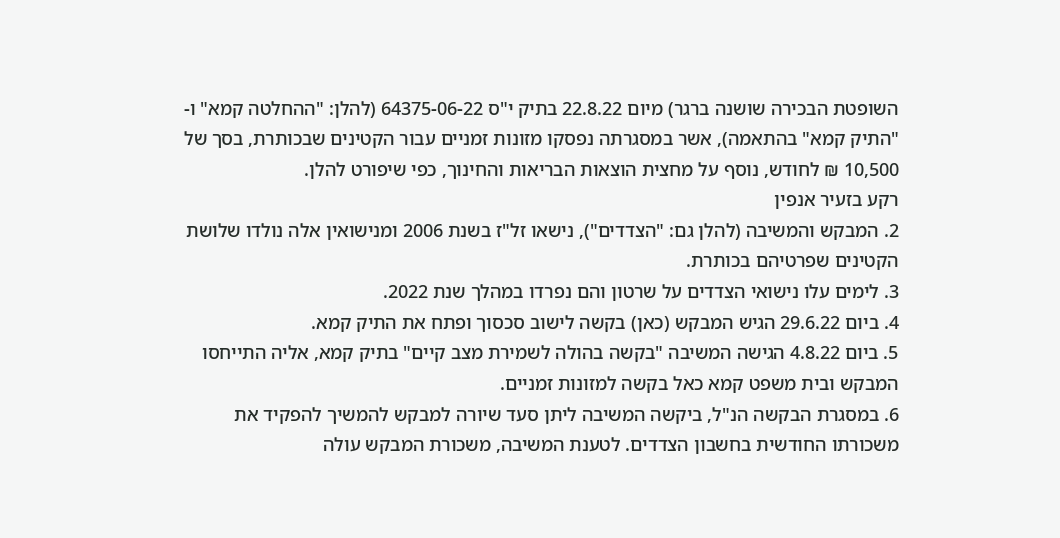השופטת הבכירה שושנה ברגר) מיום 22.8.22 בתיק י"ס 64375-06-22 (להלן: "ההחלטה קמא" ו- "התיק קמא" בהתאמה), אשר במסגרתה נפסקו מזונות זמניים עבור הקטינים שבכותרת, בסך של 10,500 ₪ לחודש, נוסף על מחצית הוצאות הבריאות והחינוך, כפי שיפורט להלן.
רקע בזעיר אנפין
2. המבקש והמשיבה (להלן גם: "הצדדים"), נישאו זל"ז בשנת 2006 ומנישואין אלה נולדו שלושת הקטינים שפרטיהם בכותרת.
3. לימים עלו נישואי הצדדים על שרטון והם נפרדו במהלך שנת 2022.
4. ביום 29.6.22 הגיש המבקש (כאן) בקשה לישוב סכסוך ופתח את התיק קמא.
5. ביום 4.8.22 הגישה המשיבה "בקשה בהולה לשמירת מצב קיים" בתיק קמא, אליה התייחסו המבקש ובית משפט קמא כאל בקשה למזונות זמניים.
6. במסגרת הבקשה הנ"ל, ביקשה המשיבה ליתן סעד שיורה למבקש להמשיך להפקיד את משכורתו החודשית בחשבון הצדדים. לטענת המשיבה, משכורת המבקש עולה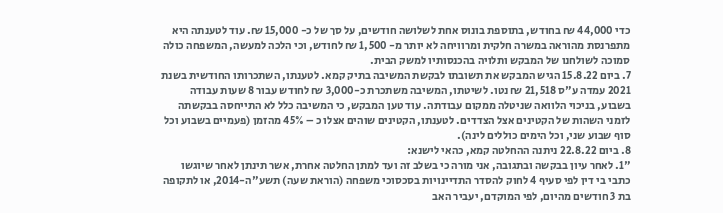כדי 44,000 ₪ בחודש, בתוספת בונוס אחת לשלושה חודשים, על סך של כ- 15,000 ₪. עוד לטענתה היא מתפרנסת מהוראה במשרה חלקית ומרוויחה לא יותר מ- 1,500 ₪ לחודש, וכי הלכה למעשה, המשפחה כולה סמוכה לשולחנו של המבקש ותלויה בהכנסותיו למשק הבית.
7. ביום 15.8.22 הגיש המבקש את תשובתו לבקשת המשיבה בתיק קמא. לטענתו, השתכרותו החודשית בשנת 2021 עמדה ע"ס 21,518 ₪ נטו. לשיטתו, המשיבה משתכרת כ-3,000 ₪ לחודש עבור 8 שעות עבודה בשבוע, בניכוי הלוואה שניטלה ממקום עבודתה. עוד טען המבקש, כי המשיבה כלל לא התייחסה בבקשתה לזמני השהות של הקטינים אצל הצדדים. לטענתו, הקטינים שוהים אצלו כ – 45% מהזמן (פעמיים בשבוע וכל סוף שבוע שני, וכל הימים כוללים לינה).
8. ביום 22.8.22 ניתנה ההחלטה קמא, כהאי לישנא:
"1. לאחר עיון בבקשה ובתגובה, אני מורה כי בשלב זה ועד למתן החלטה אחרת, אשר תינתן לאחר שיוגשו כתבי בי דין לפי סעיף 4 לחוק להסדר התדיינויות בסכסוכי משפחה (הוראת שעה) תשע"ה-2014, או לתקופה בת 3 חודשים מהיום, לפי המוקדם, יעביר האב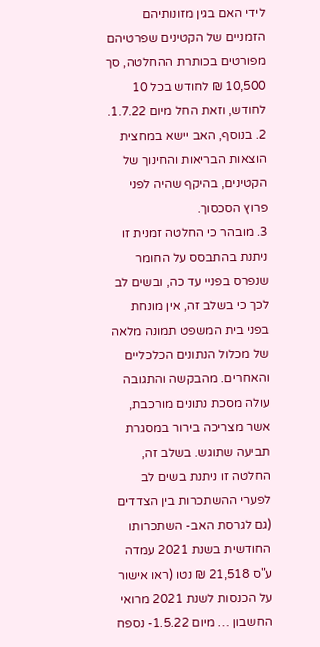לידי האם בגין מזונותיהם הזמניים של הקטינים שפרטיהם מפורטים בכותרת ההחלטה, סך 10,500 ₪ לחודש בכל 10 לחודש, וזאת החל מיום 1.7.22.
2. בנוסף, האב יישא במחצית הוצאות הבריאות והחינוך של הקטינים, בהיקף שהיה לפני פרוץ הסכסוך.
3. מובהר כי החלטה זמנית זו ניתנת בהתבסס על החומר שנפרס בפניי עד כה, ובשים לב לכך כי בשלב זה, אין מונחת בפני בית המשפט תמונה מלאה של מכלול הנתונים הכלכליים והאחרים. מהבקשה והתגובה עולה מסכת נתונים מורכבת, אשר מצריכה בירור במסגרת תביעה שתוגש. בשלב זה, החלטה זו ניתנת בשים לב לפערי ההשתכרות בין הצדדים (גם לגרסת האב- השתכרותו החודשית בשנת 2021 עמדה ע"ס 21,518 ₪ נטו (ראו אישור על הכנסות לשנת 2021 מרואי החשבון … מיום 1.5.22- נספח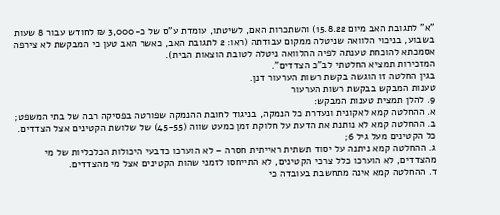"א" לתגובת האב מיום 15.8.22) והשתכרות האם, לשיטתו, עומדת ע"ס של כ-3,000 ₪ לחודש עבור 8 שעות בשבוע, בניכוי הלוואה שניטלה ממקום עבודתה (ראו: 2 לתגובת האב, כאשר האב טען כי המבקשת לא צירפה אסמכתא להוכחת טענתה לפיה ההלוואה ניטלה לטובת הוצאות הבית).
המזכירות תמציא החלטתי לב"כ הצדדים".
בגין החלטה זו הוגשה בקשת רשות הערעור דנן.
טענות המבקש בבקשת רשות הערעור
9. להלן תמצית טענות המבקש:
א. ההחלטה קמא לאקונית ונעדרת כל הנמקה, בניגוד לחובת ההנמקה שפורטה בפסיקה רבה של בתי המשפט;
ב. ההחלטה קמא לא נותנת את הדעת על חלוקת זמן כמעט שווה (45-55) של שלושת הקטינים אצל הצדדים. כל הקטינים מעל גיל 6;
ג. ההחלטה קמא ניתנה על יסוד תשתית ראייתית חסרה – לא הוערכו כדבעי היכולות הכלכליות של מי מהצדדים, לא הוערכו כלל צרכי הקטינים, לא התייחסו לזמני שהות הקטינים אצל מי מהצדדים.
ד. ההחלטה קמא אינה מתחשבת בעובדה כי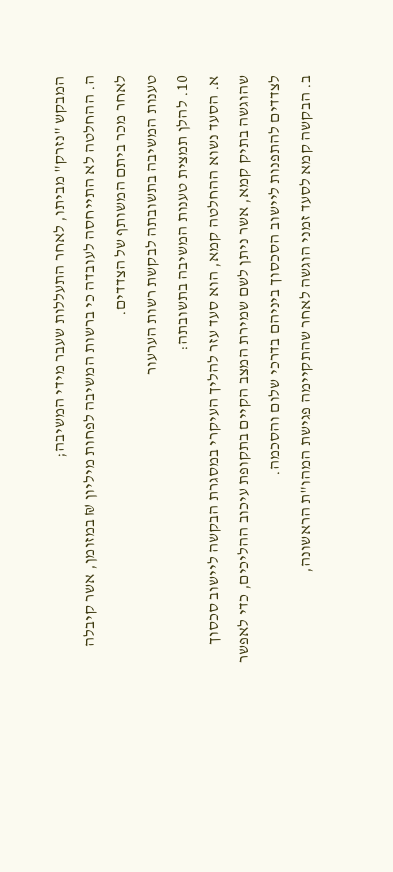המבקש "נזרק" מביתו, לאחר התעללות שעבר מידי המשיבה;
ה. ההחלטה לא התייחסה לעובדה כי ברשות המשיבה לפחות מיליון ₪ במזומן, אשר קיבלה לאחר מכר ביתם המשותף של הצדדים.
טענות המשיבה בתשובתה לבקשת רשות הערעור
10. להלן תמצית טענות המשיבה בתשובתה:
א. הסעד נשוא ההחלטה קמא, הוא סעד עזר להליך העיקרי במסגרת הבקשה ליישוב סכסוך שהוגשה בתיק קמא, אשר ניתן לשם שמירת המצב הקיים בתקופת עיכוב ההליכים, כדי לאפשר לצדדים להתפנות ליישוב הסכסוך ביניהם בדרכי שלום והסכמה.
ב. הבקשה קמא לסעד זמני הוגשה לאחר שהתקיימה פגישת המהו"ת הראשונה,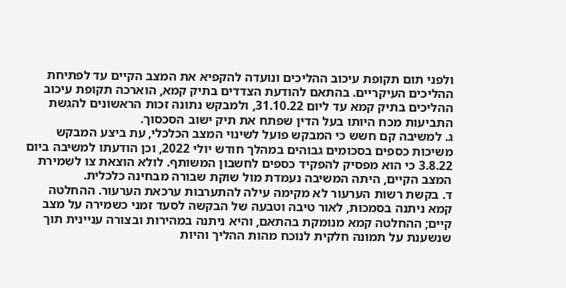ולפני תום תקופת עיכוב ההליכים ונועדה להקפיא את המצב הקיים עד לפתיחת ההליכים העיקריים. בהתאם להודעת הצדדים בתיק קמא, הוארכה תקופת עיכוב ההליכים בתיק קמא עד ליום 31.10.22, ולמבקש נתונה זכות הראשונים להגשת התביעות מכח היותו בעל הדין שפתח את תיק ישוב הסכסוך.
ג. למשיבה קם חשש כי המבקש פועל לשינוי המצב הכלכלי, עת ביצע המבקש משיכות כספים בסכומים גבוהים במהלך חודש יולי 2022, וכן הודעתו למשיבה ביום 3.8.22 כי הוא מפסיק להפקיד כספים לחשבון המשותף. לולא הוצאת צו לשמירת המצב הקיים, היתה המשיבה נעמדת מול שוקת שבורה מבחינה כלכלית.
ד. בקשת רשות הערעור לא מקימה עילה להתערבות ערכאת הערעור. ההחלטה קמא ניתנה בסמכות, לאור טיבה וטבעה של הבקשה לסעד זמני כשמירה על מצב קיים; ההחלטה קמא מנומקת בהתאם, והיא ניתנה במהירות ובצורה עניינית תוך שנשענת על תמונה חלקית לנוכח מהות ההליך והיות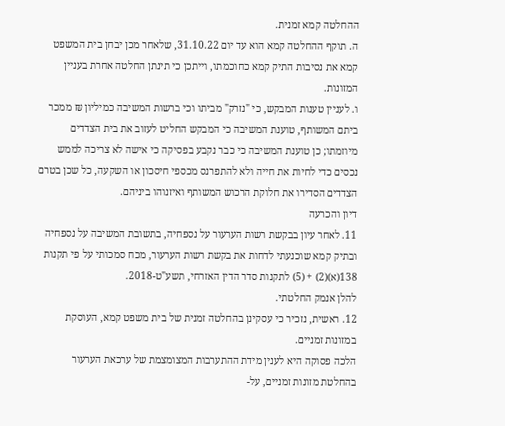ההחלטה קמא זמנית.
ה. תוקף ההחלטה קמא הוא עד יום 31.10.22, שלאחר מכן יבחן בית המשפט קמא את נסיבות התיק קמא כחוכמתו, וייתכן כי תינתן החלטה אחרת בעניין המזונות.
ו. לעניין טענות המבקש, כי "נזרק" מביתו וכי ברשות המשיבה כמיליון ₪ ממכר ביתם המשותף, טוענת המשיבה כי המבקש החליט לעזוב את בית הצדדים מיוזמתו; כן טוענת המשיבה כי כבר נקבע בפסיקה כי אישה לא צריכה לממש נכסים כדי לחיות את חייה ולא להתפרנס מכספי חיסכון או השקעה, כל שכן בטרם הצדדים הסדירו את חלוקת הרכוש המשותף ואיזנוהו ביניהם.
דיון והכרעה
11. לאחר עיון בבקשת רשות הערעור על נספחיה, בתשובת המשיבה על נספחיה ובתיק קמא שוכנעתי לדחות את בקשת רשות הערעור, מכח סמכותי על פי תקנות 138(א)(2) + (5) לתקנות סדר הדין האזרחי, תשע"ט-2018.
להלן אנמק החלטתי.
12. ראשית, נזכיר כי עסקינן בהחלטה זמנית של בית משפט קמא, העוסקת במזונות זמניים.
הלכה פסוקה היא לענין מידת ההתערבות המצומצמת של ערכאת הערעור בהחלטת מזונות זמניים, על-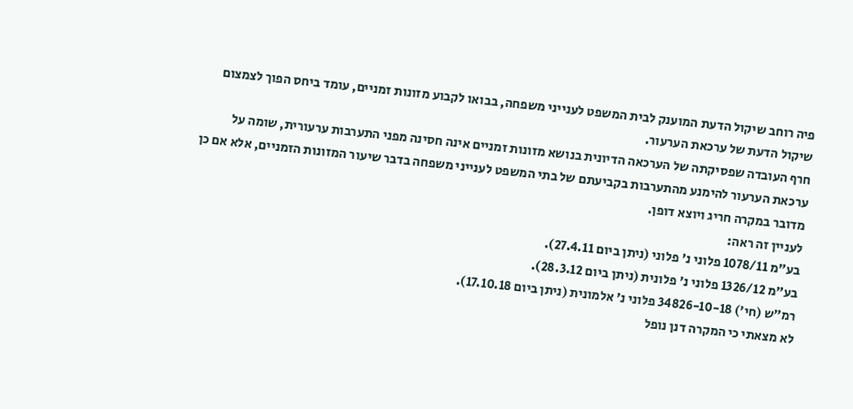פיה רוחב שיקול הדעת המוענק לבית המשפט לענייני משפחה, בבואו לקבוע מזונות זמניים, עומד ביחס הפוך לצמצום שיקול הדעת של ערכאת הערעור.
חרף העובדה שפסיקתה של הערכאה הדיונית בנושא מזונות זמניים אינה חסינה מפני התערבות ערעורית, שומה על ערכאת הערעור להימנע מהתערבות בקביעתם של בתי המשפט לענייני משפחה בדבר שיעור המזונות הזמניים, אלא אם כן מדובר במקרה חריג ויוצא דופן.
לעניין זה ראה:
בע"מ 1078/11 פלוני נ' פלוני (ניתן ביום 27.4.11).
בע"מ 1326/12 פלוני נ' פלונית (ניתן ביום 28.3.12).
רמ"ש (חי') 34826-10-18 פלוני נ' אלמונית (ניתן ביום 17.10.18).
לא מצאתי כי המקרה דנן נופל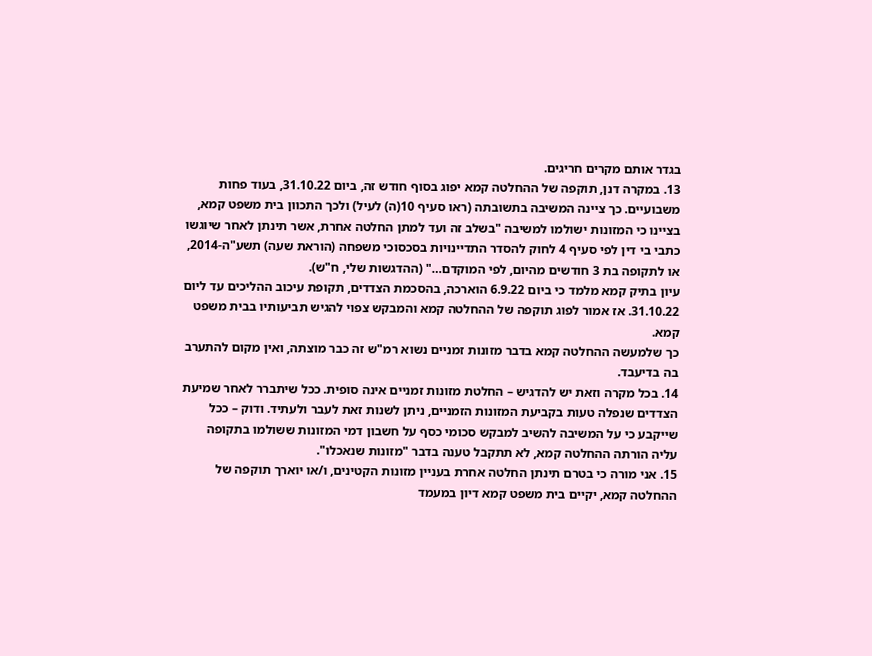בגדר אותם מקרים חריגים.
13. במקרה דנן, תוקפה של ההחלטה קמא יפוג בסוף חודש זה, ביום 31.10.22, בעוד פחות משבועיים. כך ציינה המשיבה בתשובתה (ראו סעיף 10(ה) לעיל) ולכך התכוון בית משפט קמא, בציינו כי המזונות ישולמו למשיבה "בשלב זה ועד למתן החלטה אחרת, אשר תינתן לאחר שיוגשו כתבי בי דין לפי סעיף 4 לחוק להסדר התדיינויות בסכסוכי משפחה (הוראת שעה) תשע"ה-2014, או לתקופה בת 3 חודשים מהיום, לפי המוקדם…" (ההדגשות שלי, ח"ש).
עיון בתיק קמא מלמד כי ביום 6.9.22 הוארכה, בהסכמת הצדדים, תקופת עיכוב ההליכים עד ליום 31.10.22. אז אמור לפוג תוקפה של ההחלטה קמא והמבקש צפוי להגיש תביעותיו בבית משפט קמא.
כך שלמעשה ההחלטה קמא בדבר מזונות זמניים נשוא רמ"ש זה כבר מוצתה, ואין מקום להתערב בה בדיעבד.
14. בכל מקרה וזאת יש להדגיש – החלטת מזונות זמניים אינה סופית. ככל שיתברר לאחר שמיעת הצדדים שנפלה טעות בקביעת המזונות הזמניים, ניתן לשנות זאת לעבר ולעתיד. ודוק – ככל שייקבע כי על המשיבה להשיב למבקש סכומי כסף על חשבון דמי המזונות ששולמו בתקופה עליה הורתה ההחלטה קמא, לא תתקבל טענה בדבר "מזונות שנאכלו".
15. אני מורה כי בטרם תינתן החלטה אחרת בעניין מזונות הקטינים, ו/או יוארך תוקפה של ההחלטה קמא, יקיים בית משפט קמא דיון במעמד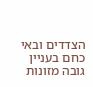הצדדים ובאי כחם בעניין גובה מזונות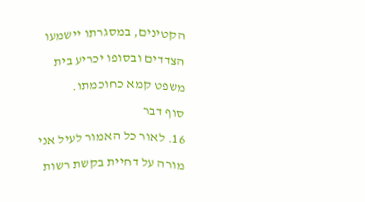הקטינים, במסגרתו יישמעו הצדדים ובסופו יכריע בית משפט קמא כחוכמתו.
סוף דבר
16. לאור כל האמור לעיל אני מורה על דחיית בקשת רשות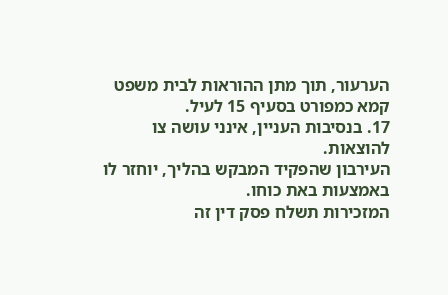הערעור, תוך מתן ההוראות לבית משפט קמא כמפורט בסעיף 15 לעיל.
17. בנסיבות העניין, אינני עושה צו להוצאות.
העירבון שהפקיד המבקש בהליך, יוחזר לו באמצעות באת כוחו.
המזכירות תשלח פסק דין זה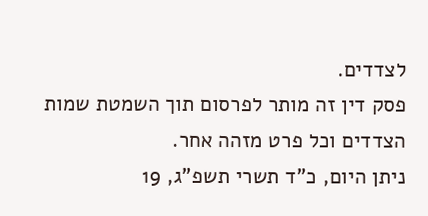לצדדים.
פסק דין זה מותר לפרסום תוך השמטת שמות הצדדים וכל פרט מזהה אחר.
ניתן היום, כ"ד תשרי תשפ"ג, 19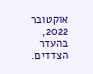אוקטובר 2022, בהעדר הצדדים.